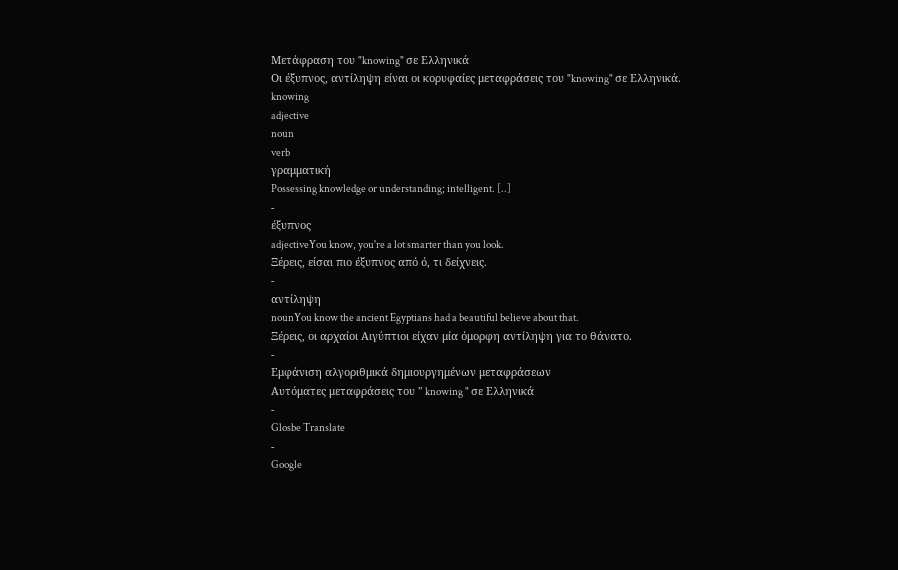Μετάφραση του "knowing" σε Ελληνικά
Οι έξυπνος, αντίληψη είναι οι κορυφαίες μεταφράσεις του "knowing" σε Ελληνικά.
knowing
adjective
noun
verb
γραμματική
Possessing knowledge or understanding; intelligent. [..]
-
έξυπνος
adjectiveYou know, you're a lot smarter than you look.
Ξέρεις, είσαι πιο έξυπνος από ό, τι δείχνεις.
-
αντίληψη
nounYou know the ancient Egyptians had a beautiful believe about that.
Ξέρεις, οι αρχαίοι Αιγύπτιοι είχαν μία όμορφη αντίληψη για το θάνατο.
-
Εμφάνιση αλγοριθμικά δημιουργημένων μεταφράσεων
Αυτόματες μεταφράσεις του " knowing " σε Ελληνικά
-
Glosbe Translate
-
Google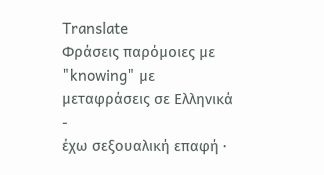Translate
Φράσεις παρόμοιες με "knowing" με μεταφράσεις σε Ελληνικά
-
έχω σεξουαλική επαφή ·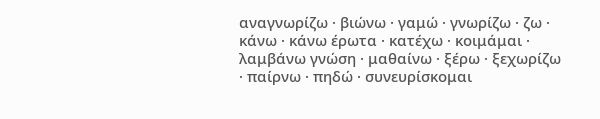αναγνωρίζω · βιώνω · γαμώ · γνωρίζω · ζω · κάνω · κάνω έρωτα · κατέχω · κοιμάμαι · λαμβάνω γνώση · μαθαίνω · ξέρω · ξεχωρίζω · παίρνω · πηδώ · συνευρίσκομαι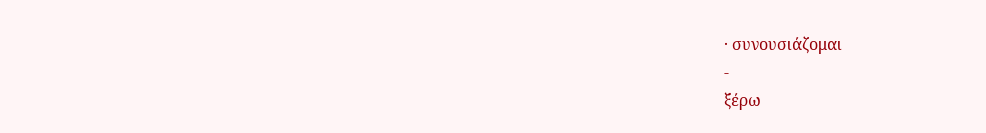· συνουσιάζομαι
-
ξέρω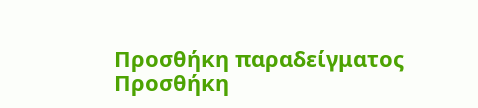Προσθήκη παραδείγματος
Προσθήκη